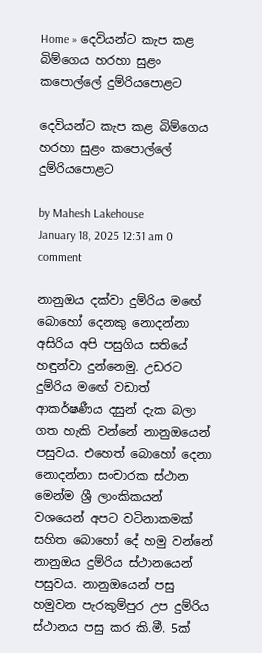Home » දෙවියන්ට කැප කළ බිම්ගෙය හරහා සුළං කපොල්ලේ දුම්රියපොළට

දෙවියන්ට කැප කළ බිම්ගෙය හරහා සුළං කපොල්ලේ දුම්රියපොළට

by Mahesh Lakehouse
January 18, 2025 12:31 am 0 comment

නානුඔය දක්වා දුම්රිය මඟේ බොහෝ දෙනකු නොදන්නා අසිරිය අපි පසුගිය සතියේ හඳුන්වා දුන්නෙමු. උඩරට දුම්රිය මඟේ වඩාත් ආකර්ෂණීය දසුන් දැක බලා ගත හැකි වන්නේ නානුඔයෙන් පසුවය. එහෙත් බොහෝ දෙනා නොදන්නා සංචාරක ස්ථාන මෙන්ම ශ්‍රී ලාංකිකයන් වශයෙන් අපට වටිනාකමක් සහිත බොහෝ දේ හමු වන්නේ නානුඔය දුම්රිය ස්ථානයෙන් පසුවය. නානුඔයෙන් පසු හමුවන පැරකුම්පුර උප දුම්රිය ස්ථානය පසු කර කි.මී. 5ක්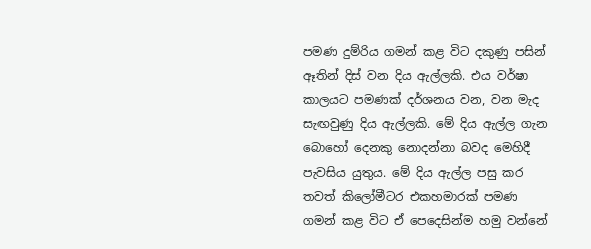පමණ දුම්රිය ගමන් කළ විට දකුණු පසින් ඈතින් දිස් වන දිය ඇල්ලකි. එය වර්ෂා කාලයට පමණක් දර්ශනය වන, වන මැද සැඟවුණු දිය ඇල්ලකි. මේ දිය ඇල්ල ගැන බොහෝ දෙනකු නොදන්නා බවද මෙහිදී පැවසිය යුතුය. මේ දිය ඇල්ල පසු කර තවත් කිලෝමීටර එකහමාරක් පමණ ගමන් කළ විට ඒ පෙදෙසින්ම හමු වන්නේ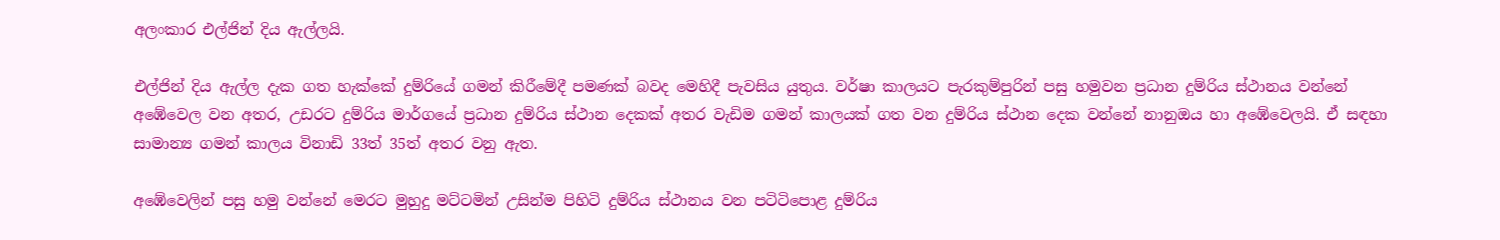අලංකාර එල්ජින් දිය ඇල්ලයි.

එල්ජින් දිය ඇල්ල දැක ගත හැක්කේ දුම්රියේ ගමන් කිරීමේදී පමණක් බවද මෙහිදී පැවසිය යුතුය. වර්ෂා කාලයට පැරකුම්පුරින් පසු හමුවන ප්‍රධාන දුම්රිය ස්ථානය වන්නේ අඹේවෙල වන අතර, උඩරට දුම්රිය මාර්ගයේ ප්‍රධාන දුම්රිය ස්ථාන දෙකක් අතර වැඩිම ගමන් කාලයක් ගත වන දුම්රිය ස්ථාන දෙක වන්නේ නානුඔය හා අඹේවෙලයි. ඒ සඳහා සාමාන්‍ය ගමන් කාලය විනාඩි 33ත් 35ත් අතර වනු ඇත.

අඹේවෙලින් පසු හමු වන්නේ මෙරට මුහුදු මට්ටමින් උසින්ම පිහිටි දුම්රිය ස්ථානය වන පටිටිපොළ දුම්රිය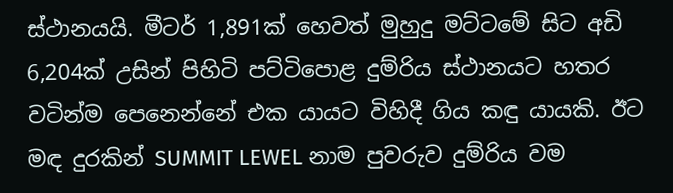ස්ථානයයි. මීටර් 1,891ක් හෙවත් මුහුදු මට්ටමේ සිට අඩි 6,204ක් උසින් පිහිටි පට්ටිපොළ දුම්රිය ස්ථානයට හතර වටින්ම පෙනෙන්නේ එක යායට විහිදී ගිය කඳු යායකි. ඊට මඳ දුරකින් SUMMIT LEWEL නාම පුවරුව දුම්රිය වම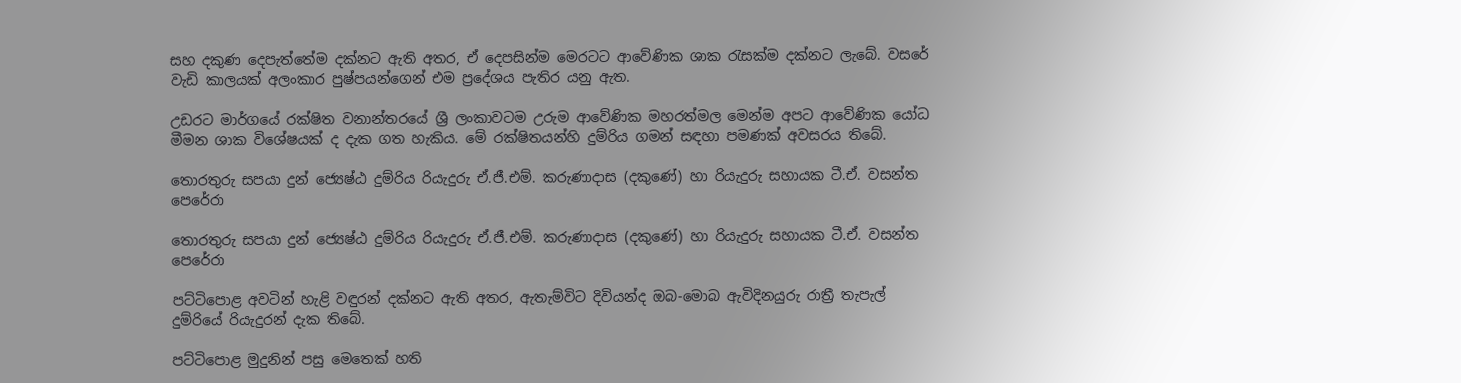සහ දකුණ දෙපැත්තේම දක්නට ඇති අතර, ඒ දෙපසින්ම මෙරටට ආවේණික ශාක රැසක්ම දක්නට ලැබේ. වසරේ වැඩි කාලයක් අලංකාර පුෂ්පයන්ගෙන් එම ප්‍රදේශය පැතිර යනු ඇත.

උඩරට මාර්ගයේ රක්ෂිත වනාන්තරයේ ශ්‍රී ලංකාවටම උරුම ආවේණික මහරත්මල මෙන්ම අපට ආවේණික යෝධ මීමන ශාක විශේෂයක් ද දැක ගත හැකිය. මේ රක්ෂිතයන්හි දුම්රිය ගමන් සඳහා පමණක් අවසරය තිබේ.

තොරතුරු සපයා දුන් ජ්‍යෙෂ්ඨ දුම්රිය රියැදුරු ඒ.ජී.එම්. කරුණාදාස (දකුණේ) හා රියැදුරු සහායක ටී.ඒ. වසන්ත පෙරේරා

තොරතුරු සපයා දුන් ජ්‍යෙෂ්ඨ දුම්රිය රියැදුරු ඒ.ජී.එම්. කරුණාදාස (දකුණේ) හා රියැදුරු සහායක ටී.ඒ. වසන්ත පෙරේරා

පට්ටිපොළ අවටින් හැළි වඳුරන් දක්නට ඇති අතර, ඇතැම්විට දිවියන්ද ඔබ-මොබ ඇවිදිනයුරු රාත්‍රී තැපැල් දුම්රියේ රියැදුරන් දැක තිබේ.

පට්ටිපොළ මුදුනින් පසු මෙතෙක් හති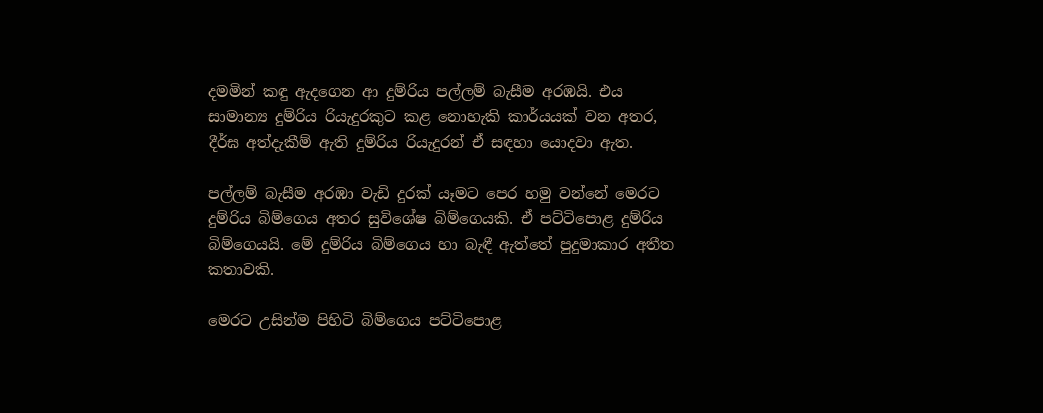දමමින් කඳු ඇදගෙන ආ දුම්රිය පල්ලම් බැසීම අරඹයි. එය සාමාන්‍ය දුම්රිය රියැදුරකුට කළ නොහැකි කාර්යයක් වන අතර, දීර්ඝ අත්දැකීම් ඇති දුම්රිය රියැදුරන් ඒ සඳහා යොදවා ඇත.

පල්ලම් බැසීම අරඹා වැඩි දුරක් යෑමට පෙර හමු වන්නේ මෙරට දුම්රිය බිම්ගෙය අතර සුවිශේෂ බිම්ගෙයකි. ඒ පට්ටිපොළ දුම්රිය බිම්ගෙයයි. මේ දුම්රිය බිම්ගෙය හා බැඳී ඇත්තේ පුදුමාකාර අතීත කතාවකි.

මෙරට උසින්ම පිහිටි බිම්ගෙය පට්ටිපොළ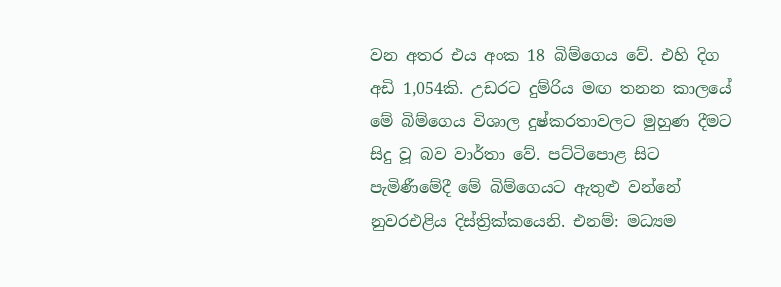වන අතර එය අංක 18 බිම්ගෙය වේ. එහි දිග අඩි 1,054කි. උඩරට දුම්රිය මඟ තනන කාලයේ මේ බිම්ගෙය විශාල දුෂ්කරතාවලට මුහුණ දීමට සිදු වූ බව වාර්තා වේ. පට්ටි‍පොළ සිට පැමිණීමේදී මේ බිම්ගෙයට ඇතුළු වන්නේ නුවරඑළිය දිස්ත්‍රික්කයෙනි. එනම්: මධ්‍යම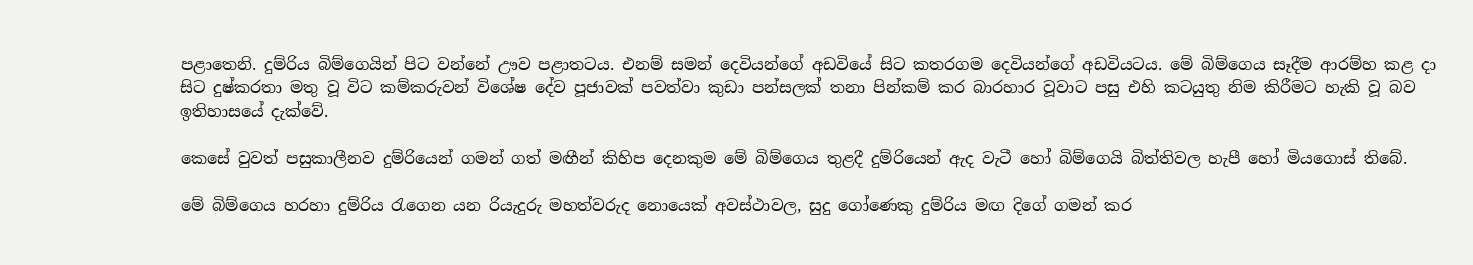පළාතෙනි. දුම්රිය බිම්ගෙයින් පිට වන්නේ ඌව පළාතටය. එනම් සමන් දෙවියන්ගේ අඩවියේ සිට කතරගම දෙවියන්ගේ අඩවියටය. මේ බිම්ගෙය සෑදීම ආරම්හ කළ දා සිට දුෂ්කරතා මතු වූ විට කම්කරුවන් විශේෂ දේව පූජාවක් පවත්වා කුඩා පන්සලක් තනා පින්කම් කර බාරහාර වූවාට පසු එහි කටයුතු නිම කිරීමට හැකි වූ බව ඉතිහාසයේ දැක්වේ.

කෙසේ වුවත් පසුකාලීනව දුම්රියෙන් ගමන් ගත් මඟීන් කිහිප දෙනකුම මේ බිම්ගෙය තුළදී දුම්රියෙන් ඇද වැටී හෝ බිම්ගෙයි බිත්තිවල හැපී හෝ මියගොස් තිබේ.

මේ බිම්ගෙය හරහා දුම්රිය රැගෙන යන රියැදුරු මහත්වරුද නොයෙක් අවස්ථාවල, සුදු ගෝණෙකු දුම්රිය මඟ දිගේ ගමන් කර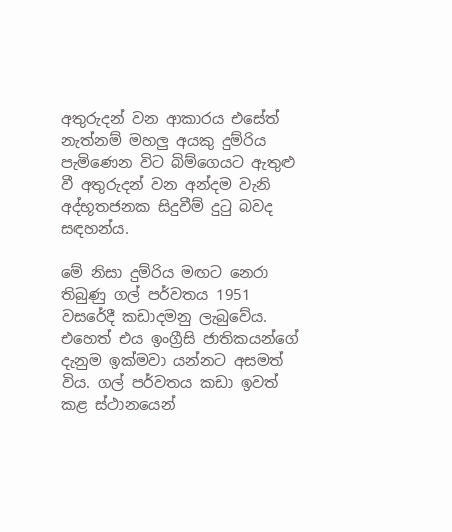අතුරුදන් වන ආකාරය එසේත් නැත්නම් මහලු අයකු දුම්රිය පැමිණෙන විට බිම්ගෙයට ඇතුළු වී අතුරුදන් වන අන්දම වැනි අද්භූතජනක සිදුවීම් දුටු බවද සඳහන්ය.

මේ නිසා දුම්රිය මඟට නෙරා තිබුණු ගල් පර්වතය 1951 වසරේදී කඩාදමනු ලැබුවේය. එහෙත් එය ඉංග්‍රීසි ජාතිකයන්ගේ දැනුම ඉක්මවා යන්නට අසමත් විය. ගල් පර්වතය කඩා ඉවත් කළ ස්ථානයෙන්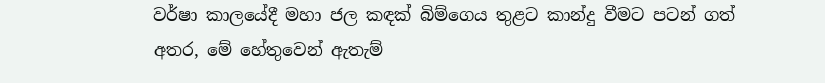වර්ෂා කාලයේදී මහා ජල කඳක් බිම්ගෙය තුළට කාන්දු වීමට පටන් ගත් අතර, මේ හේතුවෙන් ඇතැම්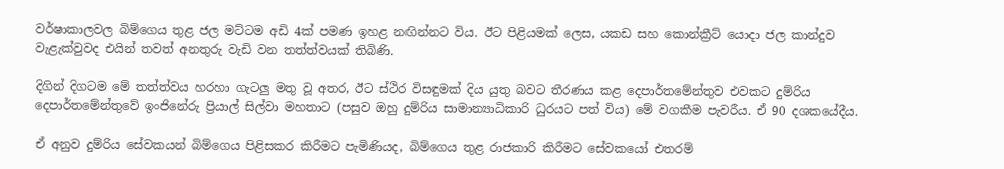වර්ෂාකාලවල බිම්ගෙය තුළ ජල මට්ටම අඩි 4ක් පමණ ඉහළ නඟින්නට විය. ඊට පිළියමක් ලෙස, යකඩ සහ කොන්ක්‍රීට් යොදා ජල කාන්දුව වැළැක්වුවද එයින් තවත් අනතුරු වැඩි වන තත්ත්වයක් තිබිණි.

දිගින් දිගටම මේ තත්ත්වය හරහා ගැටලු මතු වූ අතර, ඊට ස්ථිර විසඳුමක් දිය යුතු බවට තීරණය කළ දෙපාර්තමේන්තුව එවකට දුම්රිය දෙපාර්තමේන්තුවේ ඉංජිනේරු ප්‍රියාල් සිල්වා මහතාට (පසුව ඔහු දුම්රිය සාමාන්‍යාධිකාරි ධුරයට පත් විය) මේ වගකීම පැවරීය. ඒ 90 දශකයේදීය.

ඒ අනුව දුම්රිය සේවකයන් බිම්ගෙය පිළිසකර කිරීමට පැමිණියද, බිම්ගෙය තුළ රාජකාරි කිරීමට සේවකයෝ එතරම්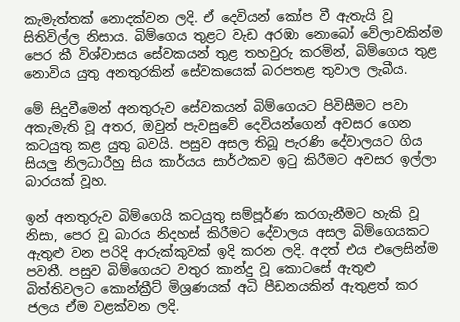කැමැත්තක් නොදක්වන ලදි. ඒ දෙවියන් කෝප වී ඇතැයි වූ සිතිවිල්ල නිසාය. බිම්ගෙය තුළට වැඩ අරඹා නොබෝ වේලාවකින්ම පෙර කී විශ්වාසය සේවකයන් තුළ තහවුරු කරමින්, බිම්ගෙය තුළ නොවිය යුතු අනතුරකින් සේවකයෙක් බරපතළ තුවාල ලැබීය.

මේ සිදුවීමෙන් අනතුරුව සේවකයන් බිම්ගෙයට පිවිසීමට පවා අකැමැති වූ අතර, ඔවුන් පැවසුවේ දෙවියන්ගෙන් අවසර ගෙන කටයුතු කළ යුතු බවයි. පසුව අසල තිබූ පැරණි දේවාලයට ගිය සියලු නිලධාරීහු සිය කාර්යය සාර්ථකව ඉටු කිරීමට අවසර ඉල්ලා බාරයක් වූහ.

ඉන් අනතුරුව බිම්ගෙයි කටයුතු සම්පූර්ණ කරගැනීමට හැකි වූ නිසා, පෙර වූ බාරය නිදහස් කිරීමට දේවාලය අසල බිම්ගෙයකට ඇතුළු වන පරිදි ආරුක්කුවක් ඉදි කරන ලදි. අදත් එය එලෙසින්ම පවතී. පසුව බිම්ගෙයට වතුර කාන්දු වූ කොටසේ ඇතුළු බිත්තිවලට කොන්ක්‍රීට් මිශ්‍රණයක් අධි පීඩනයකින් ඇතුළත් කර ජලය ඒම වළක්වන ලදි.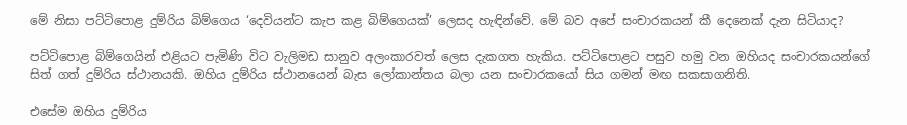මේ නිසා පට්ටිපොළ දුම්රිය බිම්ගෙය ‘දෙවියන්ට කැප කළ බිම්ගෙයක්’ ලෙසද හැඳින්වේ. මේ බව අපේ සංචාරකයන් කී දෙනෙක් දැන සිටියාද?

පට්ටි‍පොළ බිම්ගෙයින් එළියට පැමිණි විට වැලිමඩ සානුව අලංකාරවත් ලෙස දැකගත හැකිය. පට්ටිපොළට පසුව හමු වන ඔහියද සංචාරකයන්ගේ සිත් ගත් දුම්රිය ස්ථානයකි. ඔහිය දුම්රිය ස්ථානයෙන් බැස ලෝකාන්තය බලා යන සංචාරකයෝ සිය ගමන් මඟ සකසාගනිති.

එසේම ඔහිය දුම්රිය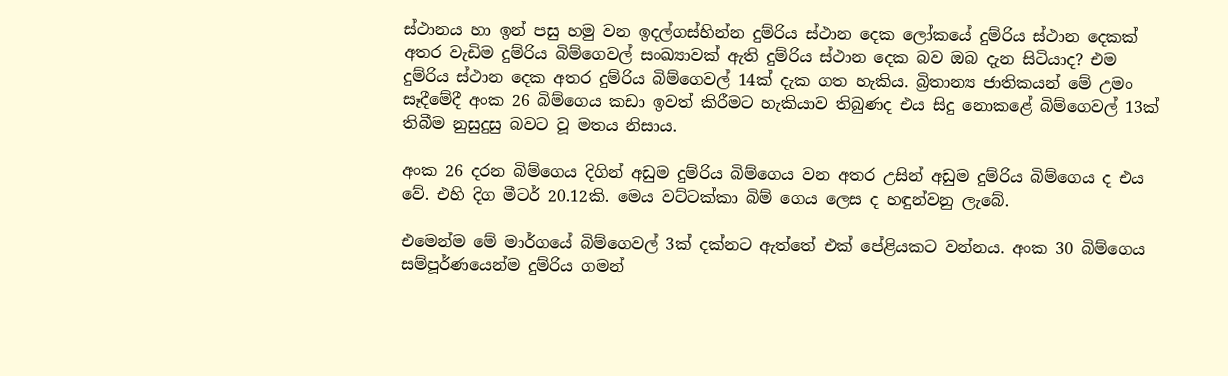ස්ථානය හා ඉන් පසු හමු වන ඉදල්ගස්හින්න දුම්රිය ස්ථාන දෙක ලෝකයේ දුම්රිය ස්ථාන දෙකක් අතර වැඩිම දුම්රිය බිම්ගෙවල් සංඛ්‍යාවක් ඇති දුම්රිය ස්ථාන දෙක බව ඔබ දැන සිටියාද? එම දුම්රිය ස්ථාන දෙක අතර දුම්රිය බිම්ගෙවල් 14ක් දැක ගත හැකිය. බ්‍රිතාන්‍ය ජාතිකයන් මේ උමං සෑදීමේදී අංක 26 බිම්ගෙය කඩා ඉවත් කිරීමට හැකියාව තිබුණද එය සිදු නොකළේ බිම්ගෙවල් 13ක් තිබීම නුසුදුසු බවට වූ මතය නිසාය.

අංක 26 දරන බිම්ගෙය දිගින් අඩුම දුම්රිය බිම්ගෙය වන අතර උසින් අඩුම දුම්රිය බිම්ගෙය ද එය වේ. එහි දිග මීටර් 20.12කි. මෙය වට්ටක්කා බිම් ගෙය ලෙස ද හඳුන්වනු ලැබේ.

එමෙන්ම මේ මාර්ගයේ බිම්ගෙවල් 3ක් දක්නට ඇත්තේ එක් පේළියකට වන්නය. අංක 30 බිම්ගෙය සම්පූර්ණයෙන්ම දුම්රිය ගමන්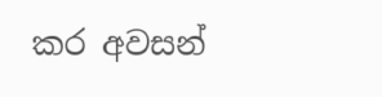කර අවසන්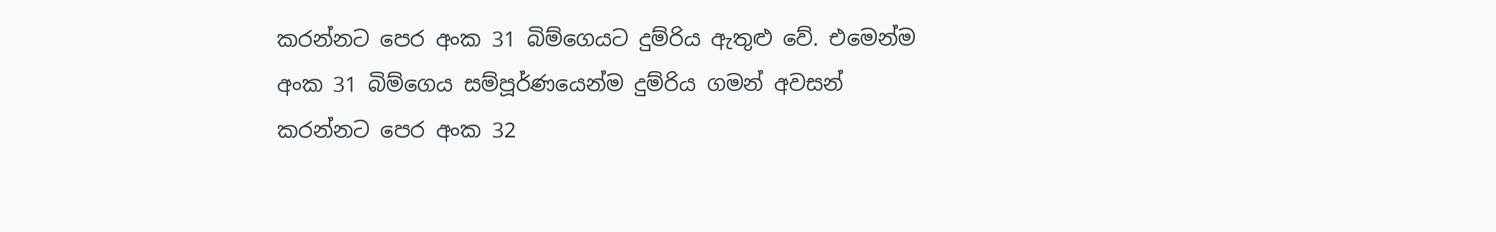කරන්නට පෙර අංක 31 බිම්ගෙයට දුම්රිය ඇතුළු වේ. එමෙන්ම අංක 31 බිම්ගෙය සම්පූර්ණයෙන්ම දුම්රිය ගමන් අවසන් කරන්නට පෙර අංක 32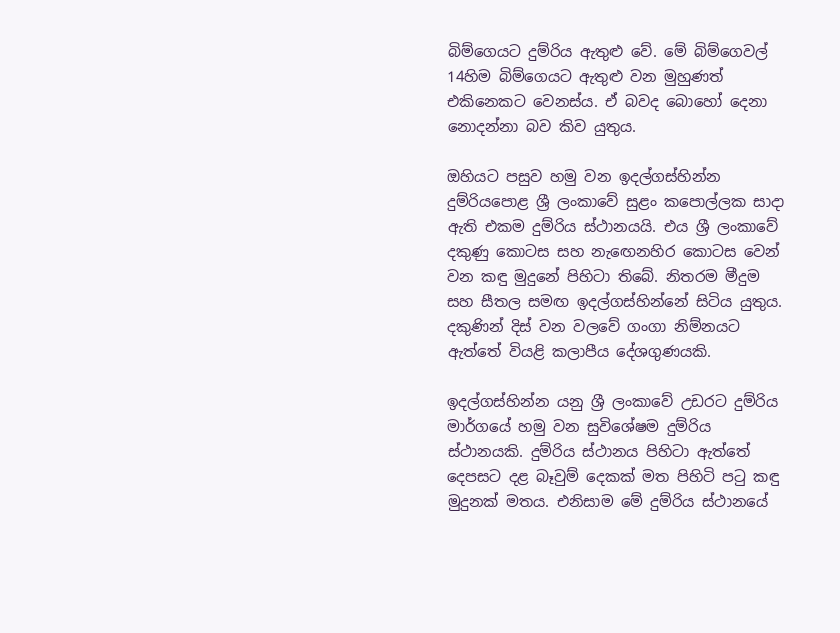බිම්ගෙයට දුම්රිය ඇතුළු වේ. මේ බිම්ගෙවල් 14හිම බිම්ගෙයට ඇතුළු වන මුහුණත් එකිනෙකට වෙනස්ය. ඒ බවද බොහෝ දෙනා නොදන්නා බව කිව යුතුය.

ඔහියට පසුව හමු වන ඉදල්ගස්හින්න දුම්රියපොළ ශ්‍රී ලංකාවේ සුළං කපොල්ලක සාදා ඇති එකම දුම්රිය ස්ථානයයි. එය ශ්‍රී ලංකාවේ දකුණු කොටස සහ නැඟෙනහිර කොටස වෙන් වන කඳු මුදුනේ පිහිටා තිබේ. නිතරම මීදුම සහ සීතල සමඟ ඉදල්ගස්හින්නේ සිටිය යුතුය. දකුණින් දිස් වන වලවේ ගංගා නිම්නයට ඇත්තේ වියළි කලාපීය දේශගුණයකි.

ඉදල්ගස්හින්න යනු ශ්‍රී ලංකාවේ උඩරට දුම්රිය මාර්ගයේ හමු වන සුවිශේෂම දුම්රිය ස්ථානයකි. දුම්රිය ස්ථානය පිහිටා ඇත්තේ දෙපසට දළ බෑවුම් දෙකක් මත පිහිටි පටු කඳු මුදුනක් මතය. එනිසාම මේ දුම්රිය ස්ථානයේ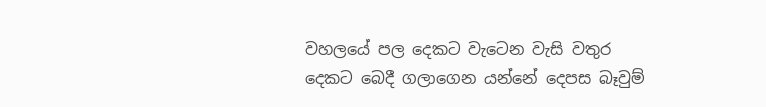වහලයේ පල දෙකට වැටෙන වැසි වතුර දෙකට බෙදී ගලාගෙන යන්නේ දෙපස බෑවුම්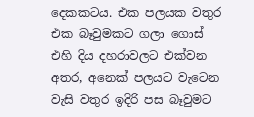දෙකකටය. එක පලයක වතුර එක බෑවුමකට ගලා ගොස් එහි දිය දහරාවලට එක්වන අතර, අනෙක් පලයට වැටෙන වැසි වතුර ඉදිරි පස බෑවුමට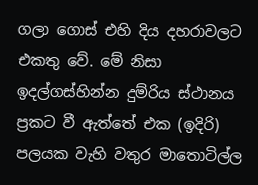ගලා ගොස් එහි දිය දහරාවලට එකතු වේ. මේ නිසා ඉදල්ගස්හින්න දුම්රිය ස්ථානය ප්‍රකට වී ඇත්තේ එක (ඉදිරි) පලයක වැහි වතුර මාතොටිල්ල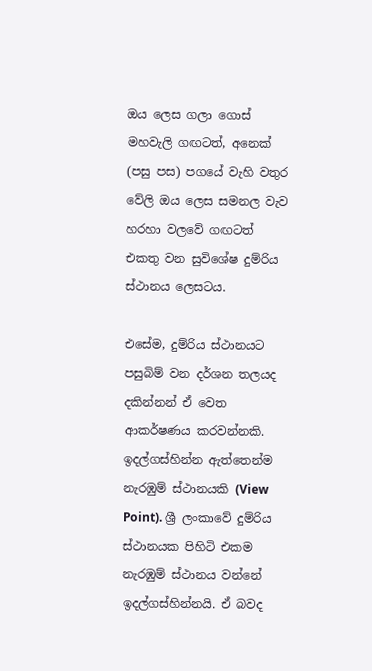ඔය ලෙස ගලා ගොස් මහවැලි ගඟටත්, අනෙක් (පසු පස) පගයේ වැහි වතුර වේලි ඔය ලෙස සමනල වැව හරහා වලවේ ගඟටත් එකතු වන සුවිශේෂ දුම්රිය ස්ථානය ලෙසටය.

එසේම, දුම්රිය ස්ථානයට පසුබිම් වන දර්ශන තලයද දකින්නන් ඒ වෙත ආකර්ෂණය කරවන්නකි. ඉදල්ගස්හින්න ඇත්තෙන්ම නැරඹුම් ස්ථානයකි (View Point). ශ්‍රී ලංකාවේ දුම්රිය ස්ථානයක පිහිටි එකම නැරඹුම් ස්ථානය වන්නේ ඉදල්ගස්හින්නයි. ඒ බවද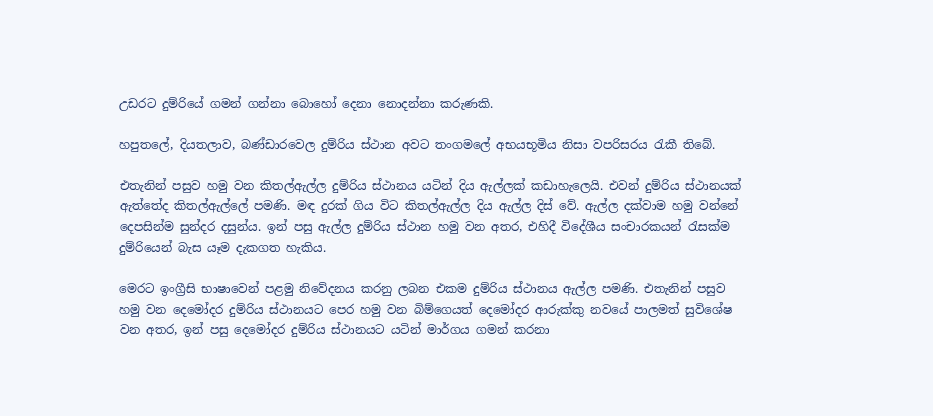උඩරට දුම්රියේ ගමන් ගන්නා බොහෝ දෙනා නොදන්නා කරුණකි.

හපුතලේ, දියතලාව, බණ්ඩාරවෙල දුම්රිය ස්ථාන අවට තංගමලේ අභයභූමිය නිසා වපරිසරය රැකී තිබේ.

එතැනින් පසුව හමු වන කිතල්ඇල්ල දුම්රිය ස්ථානය යටින් දිය ඇල්ලක් කඩාහැලෙයි. එවන් දුම්රිය ස්ථානයක් ඇත්තේද කිතල්ඇල්ලේ පමණි. මඳ දුරක් ගිය විට කිතල්ඇල්ල දිය ඇල්ල දිස් වේ. ඇල්ල දක්වාම හමු වන්නේ දෙපසින්ම සුන්දර දසුන්ය. ඉන් පසු ඇල්ල දුම්රිය ස්ථාන හමු වන අතර, එහිදී විදේශීය සංචාරකයන් රැසක්ම දුම්රියෙන් බැස යෑම දැකගත හැකිය.

මෙරට ඉංග්‍රීසි භාෂාවෙන් පළමු නිවේදනය කරනු ලබන එකම දුම්රිය ස්ථානය ඇල්ල පමණි. එතැනින් පසුව හමු වන දෙමෝදර දුම්රිය ස්ථානයට පෙර හමු වන බිම්ගෙයත් දෙමෝදර ආරුක්කු නවයේ පාලමත් සුවිශේෂ වන අතර, ඉන් පසු දෙමෝදර දුම්රිය ස්ථානයට යටින් මාර්ගය ගමන් කරනා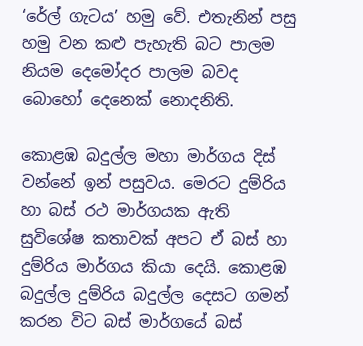‘රේල් ගැටය’ හමු වේ. එතැනින් පසු හමු වන කළු පැහැති බට පාලම නියම දෙමෝදර පාලම බවද බොහෝ දෙනෙක් නොදනිති.

කොළඹ බදුල්ල මහා මාර්ගය දිස් වන්නේ ඉන් පසුවය. මෙරට දුම්රිය හා බස් රථ මාර්ගයක ඇති සුවිශේෂ කතාවක් අපට ඒ බස් හා දුම්රිය මාර්ගය කියා දෙයි. කොළඹ බදුල්ල දුම්රිය බදුල්ල දෙසට ගමන් කරන විට බස් මාර්ගයේ බස්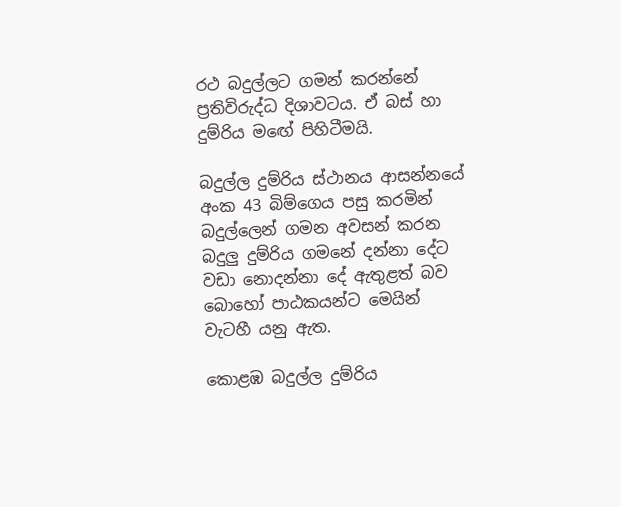රථ බදුල්ලට ගමන් කරන්නේ ප්‍රතිවිරුද්ධ දිශාවටය. ඒ බස් හා දුම්රිය මඟේ පිහිටීමයි.

බදුල්ල දුම්රිය ස්ථානය ආසන්නයේ අංක 43 බිම්ගෙය පසු කරමින් බදුල්ලෙන් ගමන අවසන් කරන බදුලු දුම්රිය ගමනේ දන්නා දේට වඩා නොදන්නා දේ ඇතුළත් බව බොහෝ පාඨකයන්ට මෙයින් වැටහී යනු ඇත.

කොළඹ බදුල්ල දුම්රිය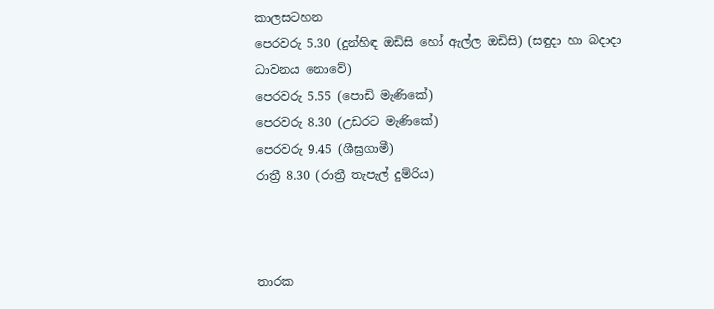කාලසටහන
පෙරවරු 5.30 (දුන්හිඳ ඔඩිසි හෝ ඇල්ල ඔඩිසි) (සඳුදා හා බදාදා ධාවනය නොවේ)
පෙරවරු 5.55 (පොඩි මැණිකේ)
පෙරවරු 8.30 (උඩරට මැණිකේ)
පෙරවරු 9.45 (ශීඝ්‍රගාමී)
රාත්‍රී 8.30 (රාත්‍රී තැපැල් දුම්රිය)



තාරක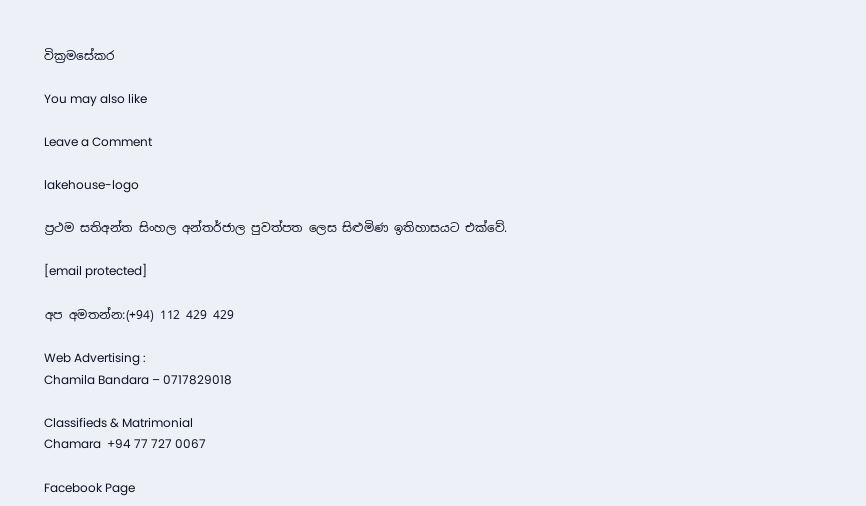වික්‍රමසේකර

You may also like

Leave a Comment

lakehouse-logo

ප්‍රථම සතිඅන්ත සිංහල අන්තර්ජාල පුවත්පත ලෙස සිළුමිණ ඉතිහාසයට එක්වේ.

[email protected]

අප අමතන්න:(+94) 112 429 429

Web Advertising :
Chamila Bandara – 0717829018

Classifieds & Matrimonial
Chamara  +94 77 727 0067

Facebook Page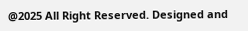@2025 All Right Reserved. Designed and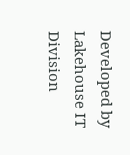Developed by Lakehouse IT Division